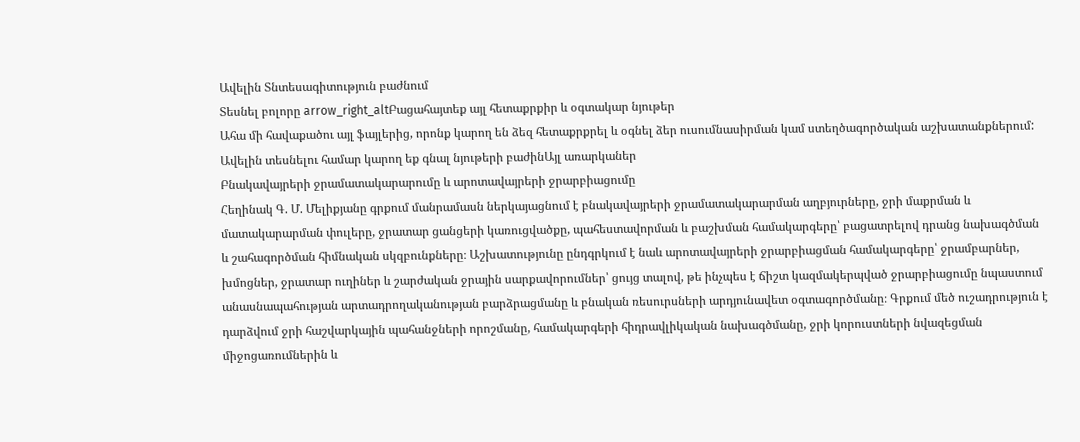Ավելին Տնտեսագիտություն բաժնում
Տեսնել բոլորը arrow_right_altԲացահայտեք այլ հետաքրքիր և օգտակար նյութեր
Ահա մի հավաքածու այլ ֆայլերից, որոնք կարող են ձեզ հետաքրքրել և օգնել ձեր ուսումնասիրման կամ ստեղծագործական աշխատանքներում: Ավելին տեսնելու համար կարող եք գնալ նյութերի բաժինԱյլ առարկաներ
Բնակավայրերի ջրամատակարարումը և արոտավայրերի ջրարբիացումը
Հեղինակ Գ. Մ. Մելիքյանը գրքում մանրամասն ներկայացնում է բնակավայրերի ջրամատակարարման աղբյուրները, ջրի մաքրման և մատակարարման փուլերը, ջրատար ցանցերի կառուցվածքը, պահեստավորման և բաշխման համակարգերը՝ բացատրելով դրանց նախագծման և շահագործման հիմնական սկզբունքները։ Աշխատությունը ընդգրկում է նաև արոտավայրերի ջրարբիացման համակարգերը՝ ջրամբարներ, խմոցներ, ջրատար ուղիներ և շարժական ջրային սարքավորումներ՝ ցույց տալով, թե ինչպես է ճիշտ կազմակերպված ջրարբիացումը նպաստում անասնապահության արտադրողականության բարձրացմանը և բնական ռեսուրսների արդյունավետ օգտագործմանը։ Գրքում մեծ ուշադրություն է դարձվում ջրի հաշվարկային պահանջների որոշմանը, համակարգերի հիդրավլիկական նախագծմանը, ջրի կորուստների նվազեցման միջոցառումներին և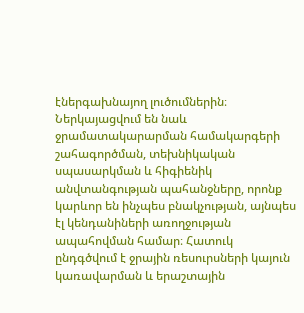էներգախնայող լուծումներին։ Ներկայացվում են նաև ջրամատակարարման համակարգերի շահագործման, տեխնիկական սպասարկման և հիգիենիկ անվտանգության պահանջները, որոնք կարևոր են ինչպես բնակչության, այնպես էլ կենդանիների առողջության ապահովման համար։ Հատուկ ընդգծվում է ջրային ռեսուրսների կայուն կառավարման և երաշտային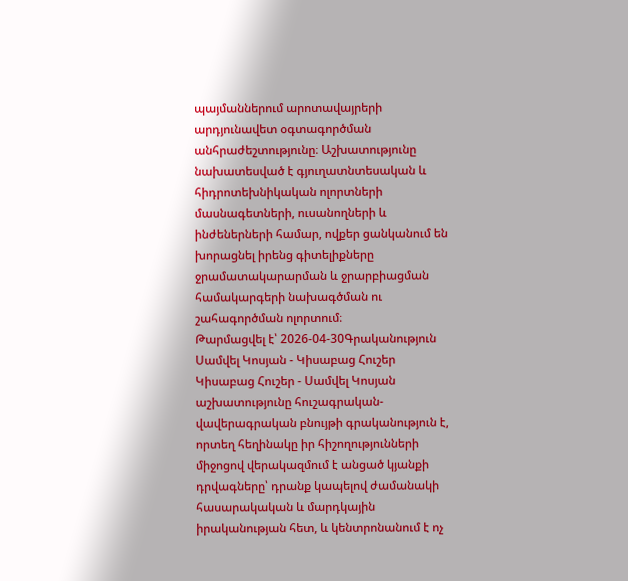պայմաններում արոտավայրերի արդյունավետ օգտագործման անհրաժեշտությունը։ Աշխատությունը նախատեսված է գյուղատնտեսական և հիդրոտեխնիկական ոլորտների մասնագետների, ուսանողների և ինժեներների համար, ովքեր ցանկանում են խորացնել իրենց գիտելիքները ջրամատակարարման և ջրարբիացման համակարգերի նախագծման ու շահագործման ոլորտում։
Թարմացվել է՝ 2026-04-30Գրականություն
Սամվել Կոսյան - Կիսաբաց Հուշեր
Կիսաբաց Հուշեր - Սամվել Կոսյան աշխատությունը հուշագրական-վավերագրական բնույթի գրականություն է, որտեղ հեղինակը իր հիշողությունների միջոցով վերակազմում է անցած կյանքի դրվագները՝ դրանք կապելով ժամանակի հասարակական և մարդկային իրականության հետ, և կենտրոնանում է ոչ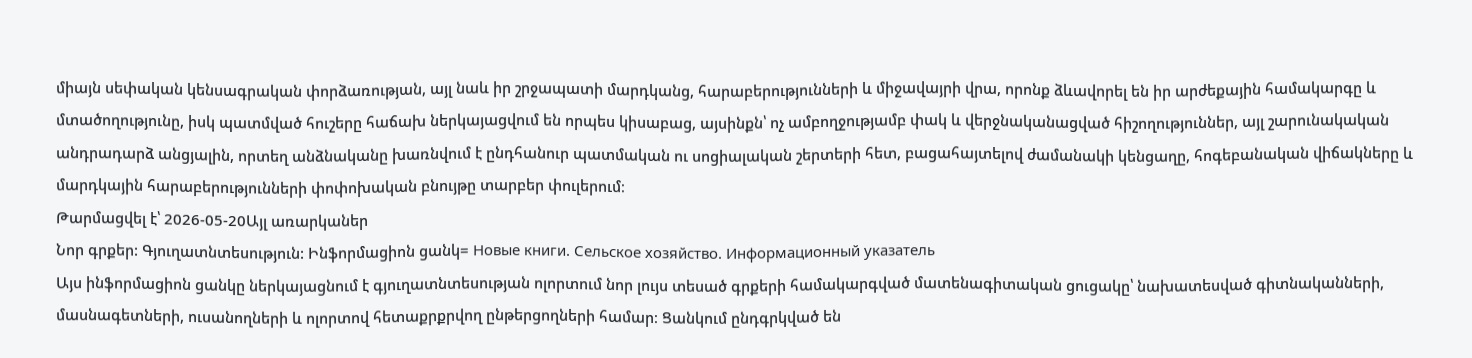միայն սեփական կենսագրական փորձառության, այլ նաև իր շրջապատի մարդկանց, հարաբերությունների և միջավայրի վրա, որոնք ձևավորել են իր արժեքային համակարգը և մտածողությունը, իսկ պատմված հուշերը հաճախ ներկայացվում են որպես կիսաբաց, այսինքն՝ ոչ ամբողջությամբ փակ և վերջնականացված հիշողություններ, այլ շարունակական անդրադարձ անցյալին, որտեղ անձնականը խառնվում է ընդհանուր պատմական ու սոցիալական շերտերի հետ, բացահայտելով ժամանակի կենցաղը, հոգեբանական վիճակները և մարդկային հարաբերությունների փոփոխական բնույթը տարբեր փուլերում։
Թարմացվել է՝ 2026-05-20Այլ առարկաներ
Նոր գրքեր: Գյուղատնտեսություն: Ինֆորմացիոն ցանկ= Новые книги. Сельское хозяйство. Информационный указатель
Այս ինֆորմացիոն ցանկը ներկայացնում է գյուղատնտեսության ոլորտում նոր լույս տեսած գրքերի համակարգված մատենագիտական ցուցակը՝ նախատեսված գիտնականների, մասնագետների, ուսանողների և ոլորտով հետաքրքրվող ընթերցողների համար։ Ցանկում ընդգրկված են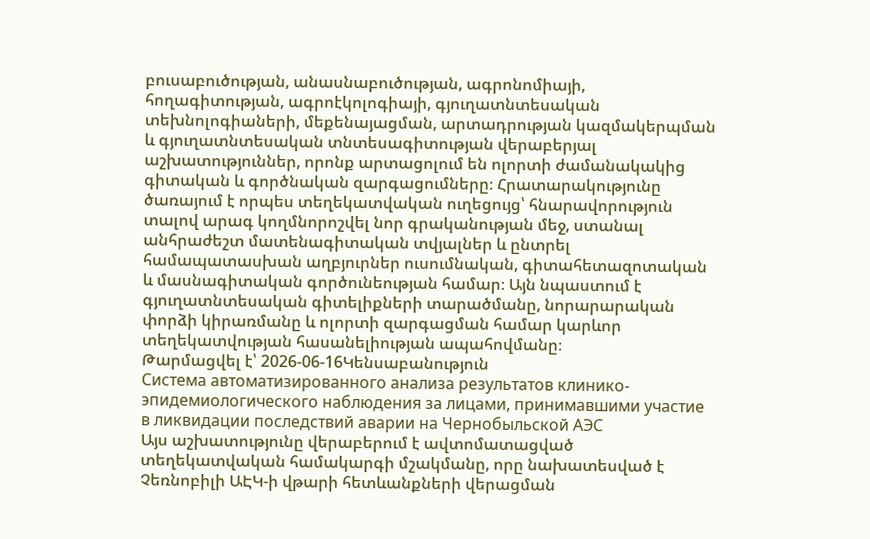բուսաբուծության, անասնաբուծության, ագրոնոմիայի, հողագիտության, ագրոէկոլոգիայի, գյուղատնտեսական տեխնոլոգիաների, մեքենայացման, արտադրության կազմակերպման և գյուղատնտեսական տնտեսագիտության վերաբերյալ աշխատություններ, որոնք արտացոլում են ոլորտի ժամանակակից գիտական և գործնական զարգացումները։ Հրատարակությունը ծառայում է որպես տեղեկատվական ուղեցույց՝ հնարավորություն տալով արագ կողմնորոշվել նոր գրականության մեջ, ստանալ անհրաժեշտ մատենագիտական տվյալներ և ընտրել համապատասխան աղբյուրներ ուսումնական, գիտահետազոտական և մասնագիտական գործունեության համար։ Այն նպաստում է գյուղատնտեսական գիտելիքների տարածմանը, նորարարական փորձի կիրառմանը և ոլորտի զարգացման համար կարևոր տեղեկատվության հասանելիության ապահովմանը։
Թարմացվել է՝ 2026-06-16Կենսաբանություն
Система автоматизированного анализа результатов клинико-эпидемиологического наблюдения за лицами, принимавшими участие в ликвидации последствий аварии на Чернобыльской АЭС
Այս աշխատությունը վերաբերում է ավտոմատացված տեղեկատվական համակարգի մշակմանը, որը նախատեսված է Չեռնոբիլի ԱԷԿ-ի վթարի հետևանքների վերացման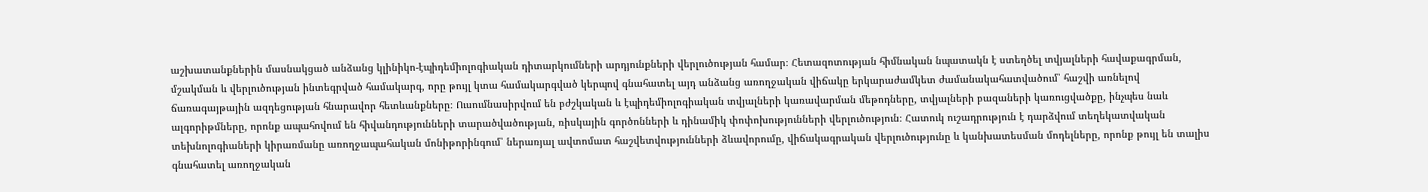աշխատանքներին մասնակցած անձանց կլինիկո-էպիդեմիոլոգիական դիտարկումների արդյունքների վերլուծության համար։ Հետազոտության հիմնական նպատակն է ստեղծել տվյալների հավաքագրման, մշակման և վերլուծության ինտեգրված համակարգ, որը թույլ կտա համակարգված կերպով գնահատել այդ անձանց առողջական վիճակը երկարաժամկետ ժամանակահատվածում՝ հաշվի առնելով ճառագայթային ազդեցության հնարավոր հետևանքները։ Ուսումնասիրվում են բժշկական և էպիդեմիոլոգիական տվյալների կառավարման մեթոդները, տվյալների բազաների կառուցվածքը, ինչպես նաև ալգորիթմները, որոնք ապահովում են հիվանդությունների տարածվածության, ռիսկային գործոնների և դինամիկ փոփոխությունների վերլուծություն։ Հատուկ ուշադրություն է դարձվում տեղեկատվական տեխնոլոգիաների կիրառմանը առողջապահական մոնիթորինգում՝ ներառյալ ավտոմատ հաշվետվությունների ձևավորումը, վիճակագրական վերլուծությունը և կանխատեսման մոդելները, որոնք թույլ են տալիս գնահատել առողջական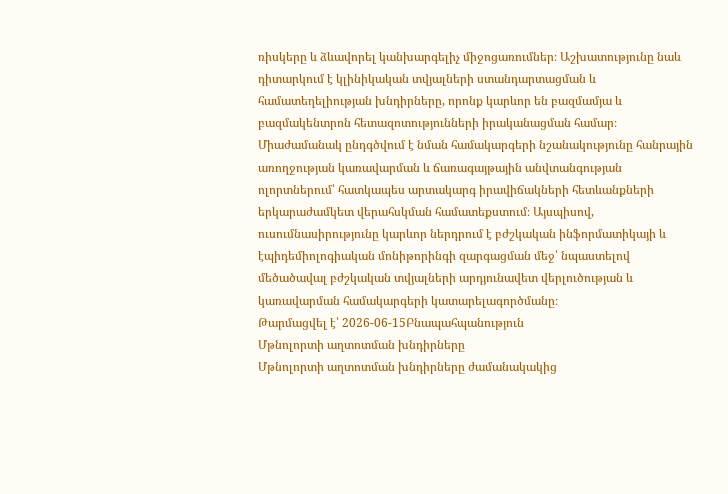ռիսկերը և ձևավորել կանխարգելիչ միջոցառումներ։ Աշխատությունը նաև դիտարկում է կլինիկական տվյալների ստանդարտացման և համատեղելիության խնդիրները, որոնք կարևոր են բազմամյա և բազմակենտրոն հետազոտությունների իրականացման համար։ Միաժամանակ ընդգծվում է նման համակարգերի նշանակությունը հանրային առողջության կառավարման և ճառագայթային անվտանգության ոլորտներում՝ հատկապես արտակարգ իրավիճակների հետևանքների երկարաժամկետ վերահսկման համատեքստում։ Այսպիսով, ուսումնասիրությունը կարևոր ներդրում է բժշկական ինֆորմատիկայի և էպիդեմիոլոգիական մոնիթորինգի զարգացման մեջ՝ նպաստելով մեծածավալ բժշկական տվյալների արդյունավետ վերլուծության և կառավարման համակարգերի կատարելագործմանը։
Թարմացվել է՝ 2026-06-15Բնապահպանություն
Մթնոլորտի աղտոտման խնդիրները
Մթնոլորտի աղտոտման խնդիրները ժամանակակից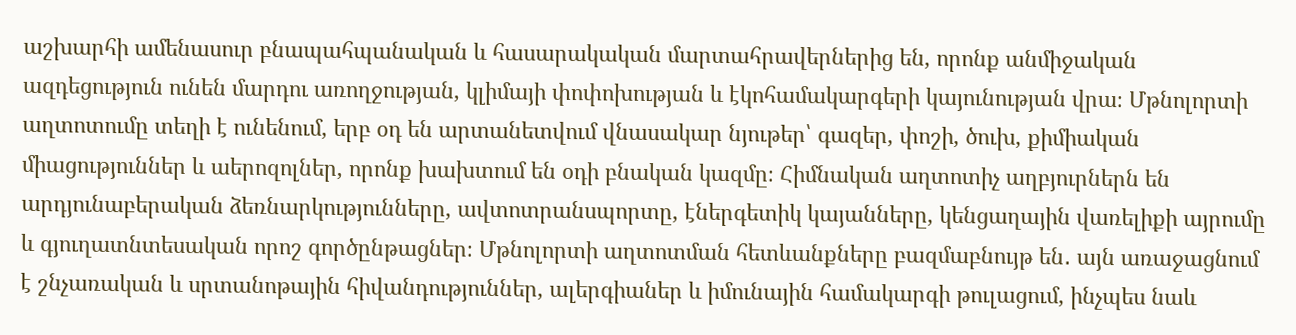աշխարհի ամենասուր բնապահպանական և հասարակական մարտահրավերներից են, որոնք անմիջական ազդեցություն ունեն մարդու առողջության, կլիմայի փոփոխության և էկոհամակարգերի կայունության վրա։ Մթնոլորտի աղտոտումը տեղի է ունենում, երբ օդ են արտանետվում վնասակար նյութեր՝ գազեր, փոշի, ծուխ, քիմիական միացություններ և աերոզոլներ, որոնք խախտում են օդի բնական կազմը։ Հիմնական աղտոտիչ աղբյուրներն են արդյունաբերական ձեռնարկությունները, ավտոտրանսպորտը, էներգետիկ կայանները, կենցաղային վառելիքի այրումը և գյուղատնտեսական որոշ գործընթացներ։ Մթնոլորտի աղտոտման հետևանքները բազմաբնույթ են․ այն առաջացնում է շնչառական և սրտանոթային հիվանդություններ, ալերգիաներ և իմունային համակարգի թուլացում, ինչպես նաև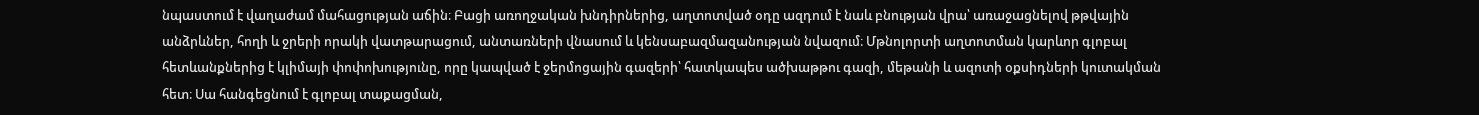նպաստում է վաղաժամ մահացության աճին։ Բացի առողջական խնդիրներից, աղտոտված օդը ազդում է նաև բնության վրա՝ առաջացնելով թթվային անձրևներ, հողի և ջրերի որակի վատթարացում, անտառների վնասում և կենսաբազմազանության նվազում։ Մթնոլորտի աղտոտման կարևոր գլոբալ հետևանքներից է կլիմայի փոփոխությունը, որը կապված է ջերմոցային գազերի՝ հատկապես ածխաթթու գազի, մեթանի և ազոտի օքսիդների կուտակման հետ։ Սա հանգեցնում է գլոբալ տաքացման,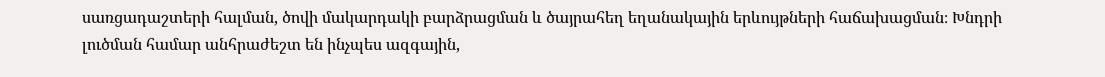սառցադաշտերի հալման, ծովի մակարդակի բարձրացման և ծայրահեղ եղանակային երևույթների հաճախացման։ Խնդրի լուծման համար անհրաժեշտ են ինչպես ազգային,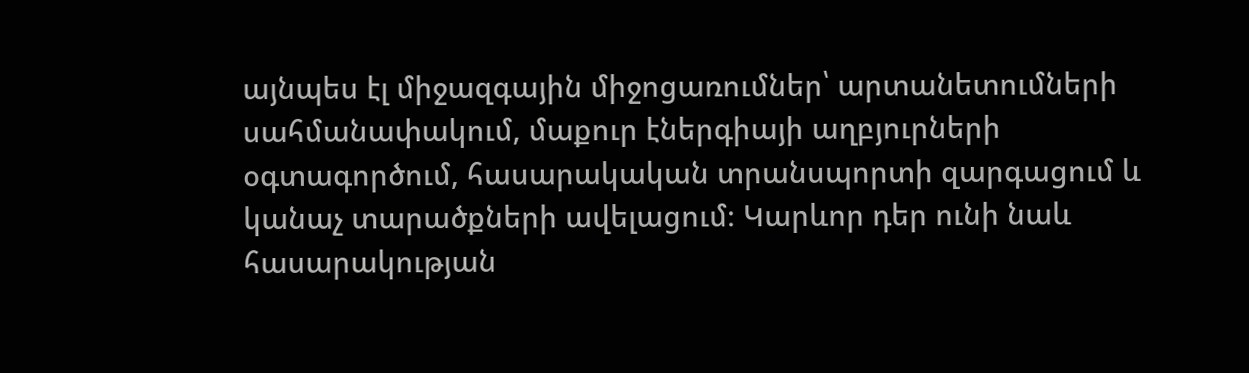այնպես էլ միջազգային միջոցառումներ՝ արտանետումների սահմանափակում, մաքուր էներգիայի աղբյուրների օգտագործում, հասարակական տրանսպորտի զարգացում և կանաչ տարածքների ավելացում։ Կարևոր դեր ունի նաև հասարակության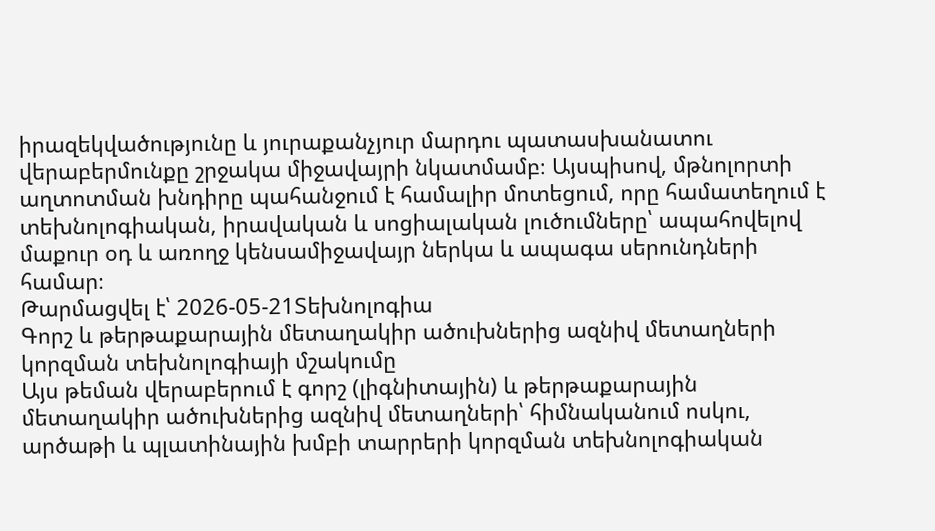իրազեկվածությունը և յուրաքանչյուր մարդու պատասխանատու վերաբերմունքը շրջակա միջավայրի նկատմամբ։ Այսպիսով, մթնոլորտի աղտոտման խնդիրը պահանջում է համալիր մոտեցում, որը համատեղում է տեխնոլոգիական, իրավական և սոցիալական լուծումները՝ ապահովելով մաքուր օդ և առողջ կենսամիջավայր ներկա և ապագա սերունդների համար։
Թարմացվել է՝ 2026-05-21Տեխնոլոգիա
Գորշ և թերթաքարային մետաղակիր ածուխներից ազնիվ մետաղների կորզման տեխնոլոգիայի մշակումը
Այս թեման վերաբերում է գորշ (լիգնիտային) և թերթաքարային մետաղակիր ածուխներից ազնիվ մետաղների՝ հիմնականում ոսկու, արծաթի և պլատինային խմբի տարրերի կորզման տեխնոլոգիական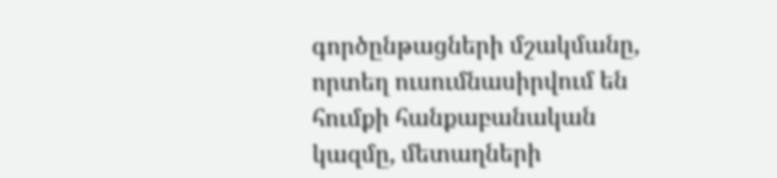գործընթացների մշակմանը, որտեղ ուսումնասիրվում են հումքի հանքաբանական կազմը, մետաղների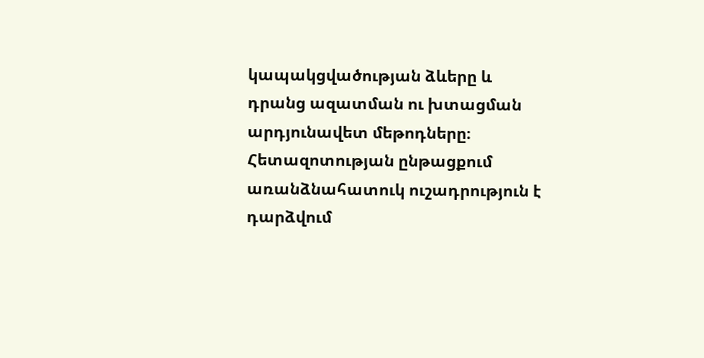կապակցվածության ձևերը և դրանց ազատման ու խտացման արդյունավետ մեթոդները։ Հետազոտության ընթացքում առանձնահատուկ ուշադրություն է դարձվում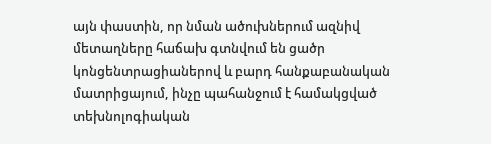այն փաստին, որ նման ածուխներում ազնիվ մետաղները հաճախ գտնվում են ցածր կոնցենտրացիաներով և բարդ հանքաբանական մատրիցայում, ինչը պահանջում է համակցված տեխնոլոգիական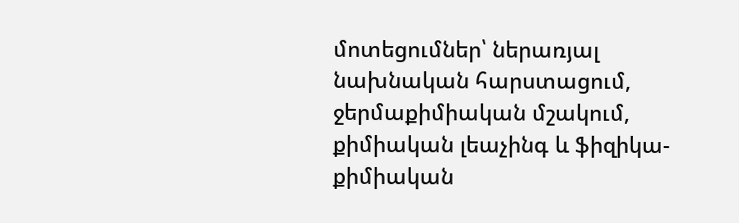մոտեցումներ՝ ներառյալ նախնական հարստացում, ջերմաքիմիական մշակում, քիմիական լեաչինգ և ֆիզիկա-քիմիական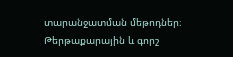տարանջատման մեթոդներ։ Թերթաքարային և գորշ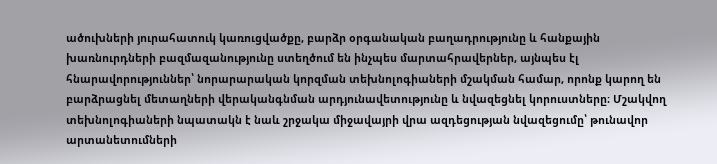ածուխների յուրահատուկ կառուցվածքը, բարձր օրգանական բաղադրությունը և հանքային խառնուրդների բազմազանությունը ստեղծում են ինչպես մարտահրավերներ, այնպես էլ հնարավորություններ՝ նորարարական կորզման տեխնոլոգիաների մշակման համար, որոնք կարող են բարձրացնել մետաղների վերականգնման արդյունավետությունը և նվազեցնել կորուստները։ Մշակվող տեխնոլոգիաների նպատակն է նաև շրջակա միջավայրի վրա ազդեցության նվազեցումը՝ թունավոր արտանետումների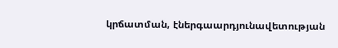կրճատման, էներգաարդյունավետության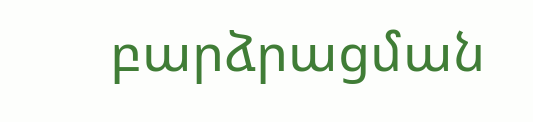բարձրացման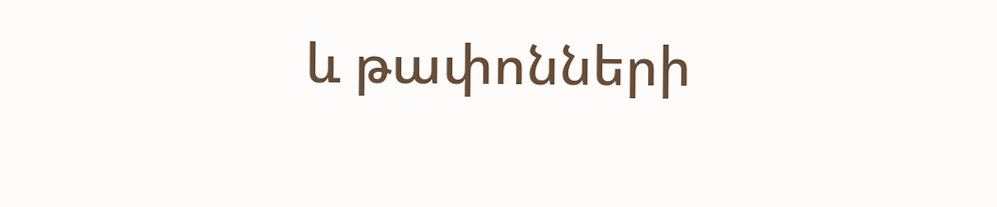և թափոնների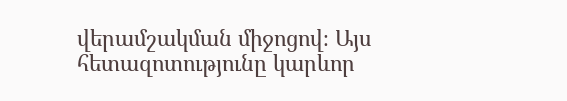վերամշակման միջոցով։ Այս հետազոտությունը կարևոր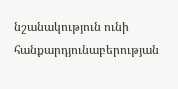նշանակություն ունի հանքարդյունաբերության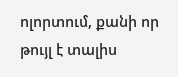ոլորտում, քանի որ թույլ է տալիս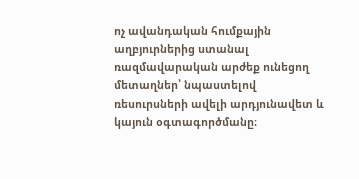ոչ ավանդական հումքային աղբյուրներից ստանալ ռազմավարական արժեք ունեցող մետաղներ՝ նպաստելով ռեսուրսների ավելի արդյունավետ և կայուն օգտագործմանը։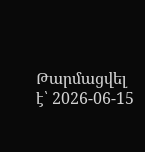Թարմացվել է՝ 2026-06-15